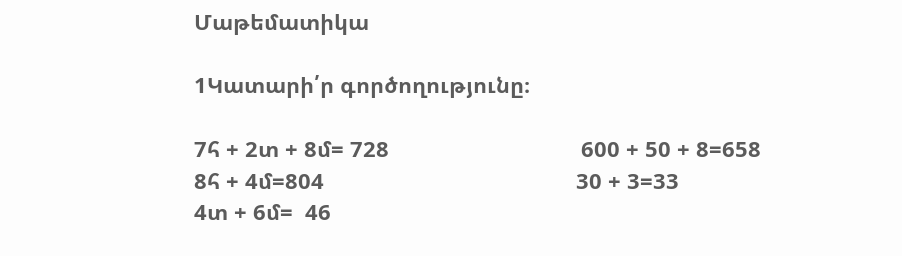Մաթեմատիկա

1Կատարի՛ր գործողությունը։

7հ + 2տ + 8մ= 728                                600 + 50 + 8=658
8հ + 4մ=804                                          30 + 3=33
4տ + 6մ=  46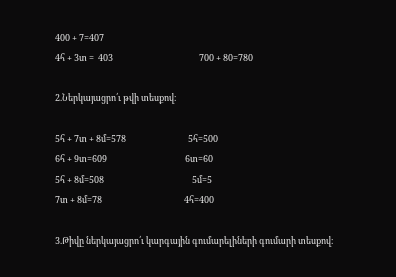400 + 7=407
4հ + 3տ =  403                                           700 + 80=780

2.Ներկայացրո՛ւ թվի տեսքով։

5հ + 7տ + 8մ=578                               5հ=500
6հ + 9տ=609                                       6տ=60
5հ + 8մ=508                                            5մ=5
7տ + 8մ=78                                         4հ=400

3.Թիվը ներկայացրո՛ւ կարգային գումարելիների գումարի տեսքով։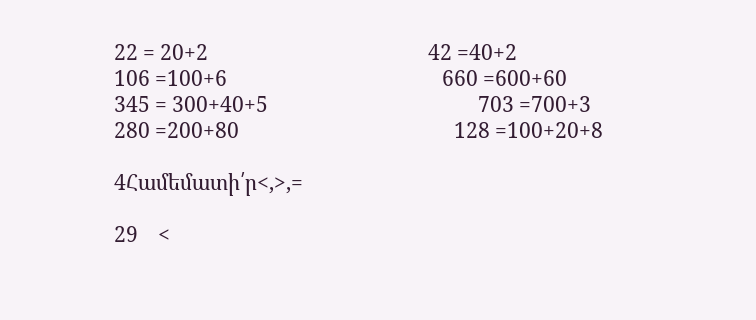22 = 20+2                                            42 =40+2
106 =100+6                                           660 =600+60
345 = 300+40+5                                          703 =700+3
280 =200+80                                           128 =100+20+8

4Համեմատի՛ր<,>,=

29    <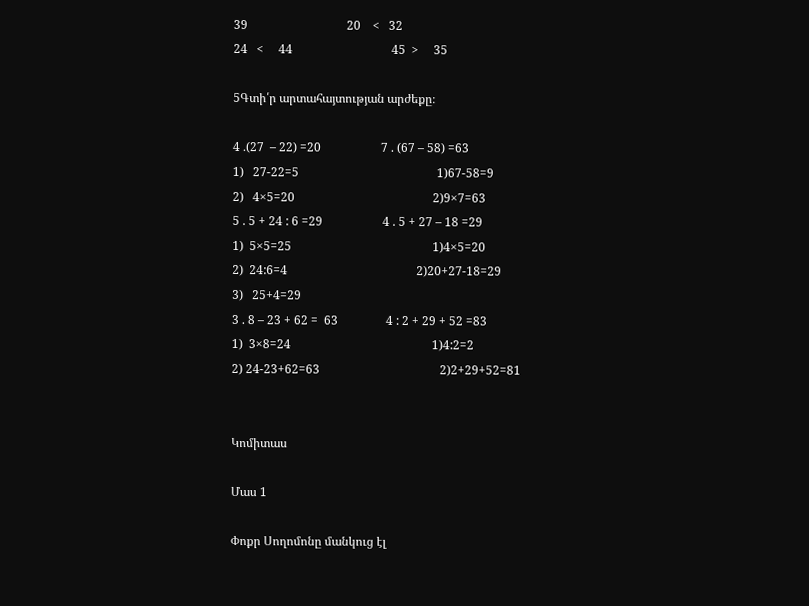39                                 20    <   32
24   <     44                                 45  >     35

5Գտի՛ր արտահայտության արժեքը։

4 ․(27  – 22) =20                    7 . (67 – 58) =63
1)   27-22=5                                              1)67-58=9
2)   4×5=20                                              2)9×7=63
5 . 5 + 24 : 6 =29                    4 . 5 + 27 – 18 =29
1)  5×5=25                                               1)4×5=20
2)  24:6=4                                           2)20+27-18=29
3)   25+4=29
3 . 8 – 23 + 62 =  63                4 : 2 + 29 + 52 =83
1)  3×8=24                                               1)4:2=2
2) 24-23+62=63                                        2)2+29+52=81


Կոմիտաս

Մաս 1

Փոքր Սողոմոնը մանկուց էլ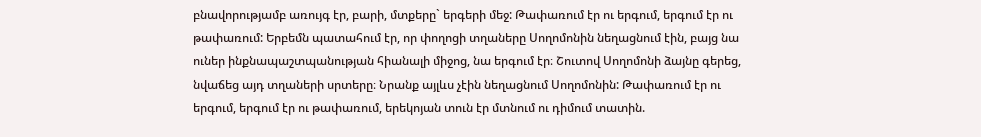բնավորությամբ առույգ էր, բարի, մտքերը` երգերի մեջ: Թափառում էր ու երգում, երգում էր ու թափառում: Երբեմն պատահում էր, որ փողոցի տղաները Սողոմոնին նեղացնում էին, բայց նա ուներ ինքնապաշտպանության հիանալի միջոց, նա երգում էր։ Շուտով Սողոմոնի ձայնը գերեց, նվաճեց այդ տղաների սրտերը։ Նրանք այլևս չէին նեղացնում Սողոմոնին: Թափառում էր ու երգում, երգում էր ու թափառում, երեկոյան տուն էր մտնում ու դիմում տատին.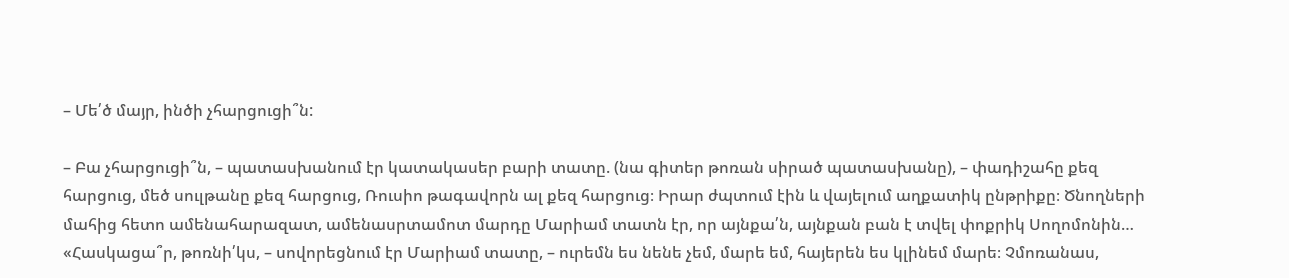– Մե՛ծ մայր, ինծի չհարցուցի՞ն:

– Բա չհարցուցի՞ն, – պատասխանում էր կատակասեր բարի տատը. (նա գիտեր թոռան սիրած պատասխանը), – փադիշահը քեզ հարցուց, մեծ սուլթանը քեզ հարցուց, Ռուսիո թագավորն ալ քեզ հարցուց։ Իրար ժպտում էին և վայելում աղքատիկ ընթրիքը։ Ծնողների մահից հետո ամենահարազատ, ամենասրտամոտ մարդը Մարիամ տատն էր, որ այնքա՛ն, այնքան բան է տվել փոքրիկ Սողոմոնին… «Հասկացա՞ր, թոռնի՛կս, – սովորեցնում էր Մարիամ տատը, – ուրեմն ես նենե չեմ, մարե եմ, հայերեն ես կլինեմ մարե։ Չմոռանաս,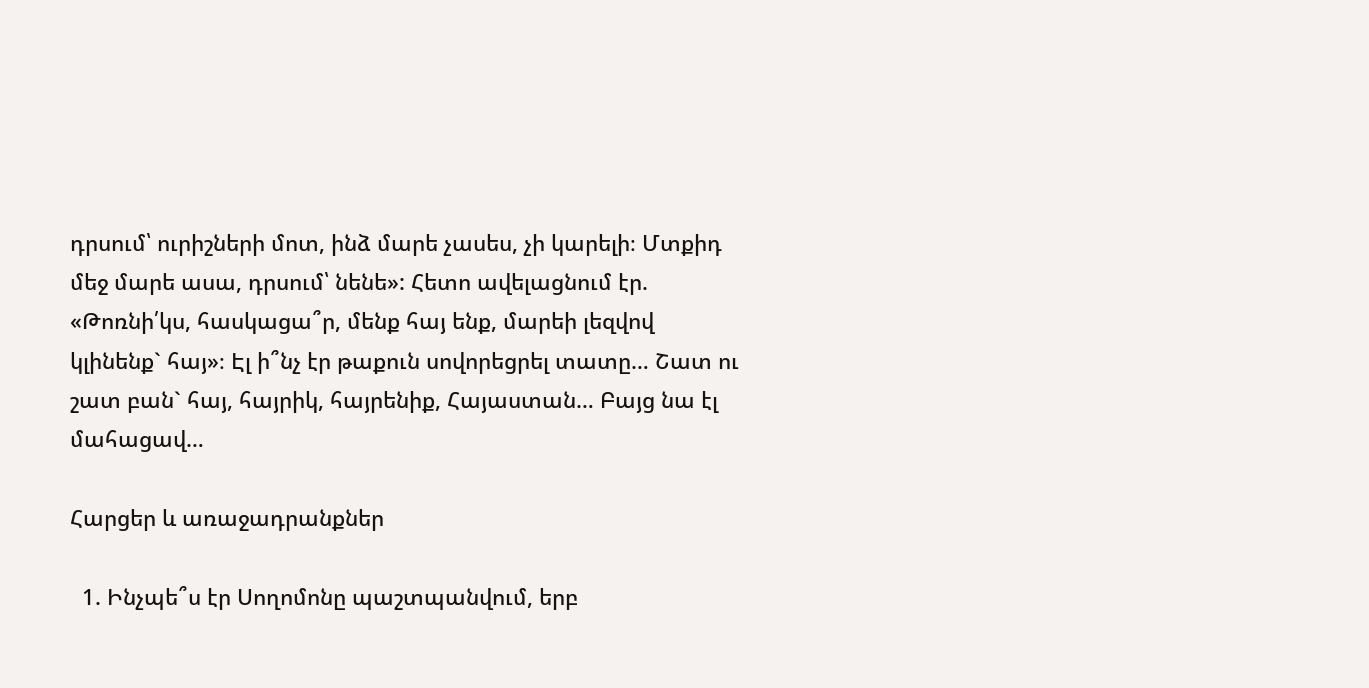դրսում՝ ուրիշների մոտ, ինձ մարե չասես, չի կարելի։ Մտքիդ մեջ մարե ասա, դրսում՝ նենե»: Հետո ավելացնում էր. «Թոռնի՛կս, հասկացա՞ր, մենք հայ ենք, մարեի լեզվով կլինենք` հայ»։ Էլ ի՞նչ էր թաքուն սովորեցրել տատը… Շատ ու շատ բան` հայ, հայրիկ, հայրենիք, Հայաստան… Բայց նա էլ մահացավ…

Հարցեր և առաջադրանքներ

  1. Ինչպե՞ս էր Սողոմոնը պաշտպանվում, երբ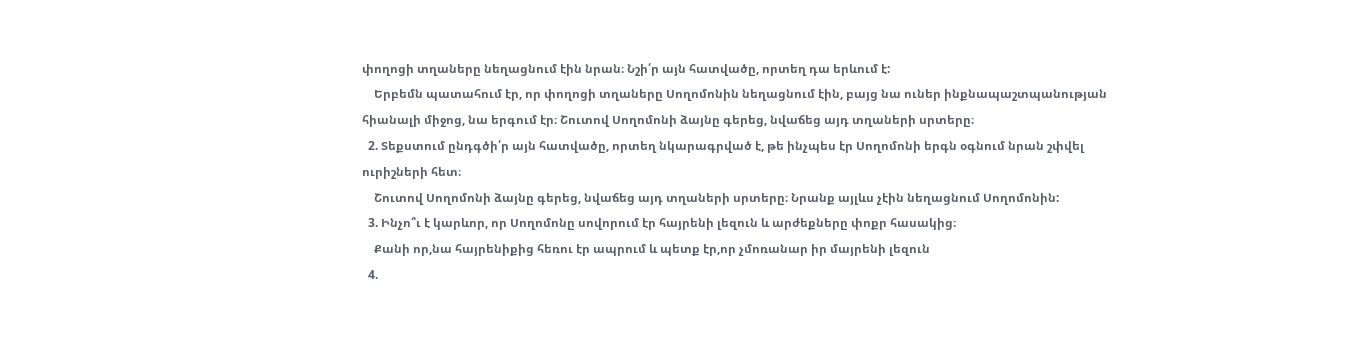փողոցի տղաները նեղացնում էին նրան։ Նշի՛ր այն հատվածը, որտեղ դա երևում է:
    Երբեմն պատահում էր, որ փողոցի տղաները Սողոմոնին նեղացնում էին, բայց նա ուներ ինքնապաշտպանության հիանալի միջոց, նա երգում էր։ Շուտով Սողոմոնի ձայնը գերեց, նվաճեց այդ տղաների սրտերը։
  2. Տեքստում ընդգծի՛ր այն հատվածը, որտեղ նկարագրված է, թե ինչպես էր Սողոմոնի երգն օգնում նրան շփվել ուրիշների հետ։
    Շուտով Սողոմոնի ձայնը գերեց, նվաճեց այդ տղաների սրտերը։ Նրանք այլևս չէին նեղացնում Սողոմոնին:
  3. Ինչո՞ւ է կարևոր, որ Սողոմոնը սովորում էր հայրենի լեզուն և արժեքները փոքր հասակից։
    Քանի որ,նա հայրենիքից հեռու էր ապրում և պետք էր,որ չմոռանար իր մայրենի լեզուն
  4.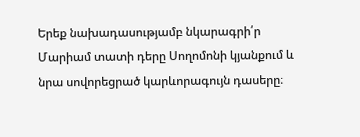Երեք նախադասությամբ նկարագրի՛ր Մարիամ տատի դերը Սողոմոնի կյանքում և նրա սովորեցրած կարևորագույն դասերը։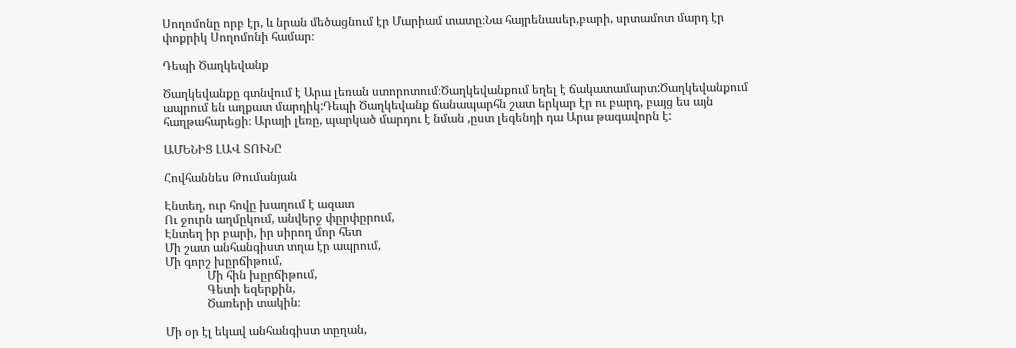Սողոմոնը որբ էր, և նրան մեծացնում էր Մարիամ տատը։Նա հայրենասեր,բարի, սրտամոտ մարդ էր փոքրիկ Սողոմոնի համար։

Դեպի Ծաղկեվանք

Ծաղկեվանքը գտնվում է Արա լեռան ստորոտում։Ծաղկեվանքում եղել է ճակատամարտ:Ծաղկեվանքում ապրում են աղքատ մարդիկ:Դեպի Ծաղկեվանք ճանապարհն շատ երկար էր ու բարդ, բայց ես այն հաղթահարեցի։ Արայի լեռը, պարկած մարդու է նման ,ըստ լեգենդի դա Արա թագավորն է:

ԱՄԵՆԻՑ ԼԱՎ ՏՈՒՆԸ

Հովհաննես Թումանյան

Էնտեղ, ուր հովը խաղում է ազատ
Ու ջուրն աղմըկում, անվերջ փըրփըրում,
Էնտեղ իր բարի, իր սիրող մոր հետ
Մի շատ անհանգիստ տղա էր ապրում,
Մի գորշ խըրճիթում,
              Մի հին խըրճիթում,
              Գետի եզերքին,
              Ծառերի տակին։

Մի օր էլ եկավ անհանգիստ տըղան,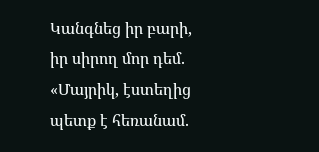Կանգնեց իր բարի, իր սիրող մոր դեմ.
«Մայրիկ, էստեղից պետք է հեռանամ.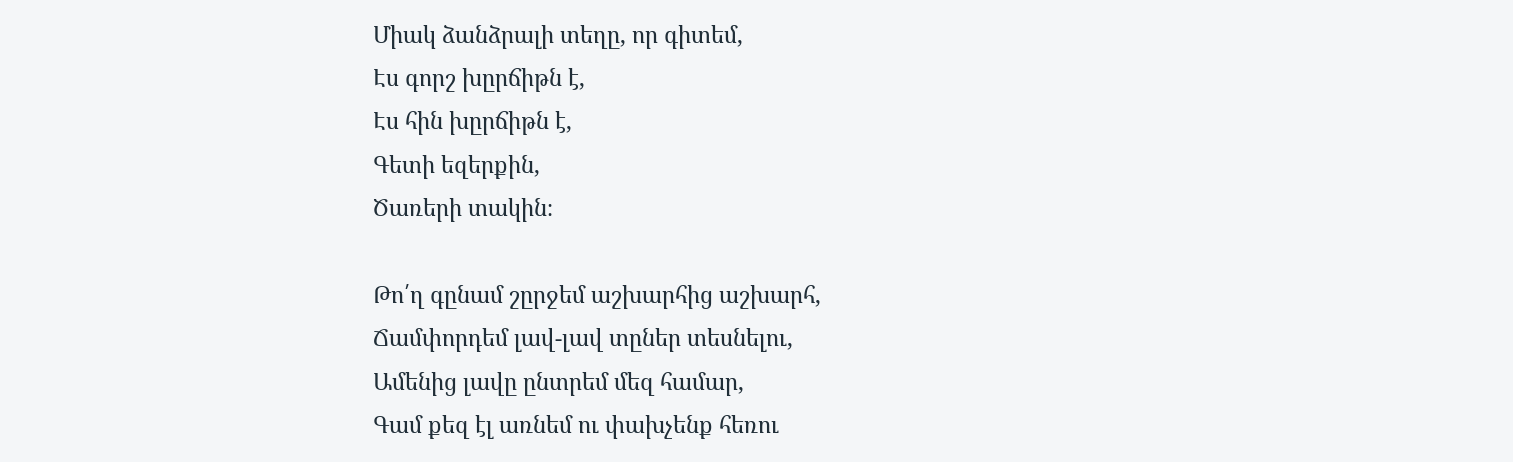Միակ ձանձրալի տեղը, որ գիտեմ,
Էս գորշ խըրճիթն է,
Էս հին խըրճիթն է,
Գետի եզերքին,
Ծառերի տակին։

Թո՛ղ գընամ շըրջեմ աշխարհից աշխարհ,
Ճամփորդեմ լավ-լավ տըներ տեսնելու,
Ամենից լավը ընտրեմ մեզ համար,
Գամ քեզ էլ առնեմ ու փախչենք հեռու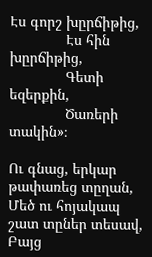Էս գորշ խըրճիթից,
              Էս հին խըրճիթից,
              Գետի եզերքին,
              Ծառերի տակին»։

Ու գնաց, երկար թափառեց տըղան,
Մեծ ու հոյակապ շատ տըներ տեսավ,
Բայց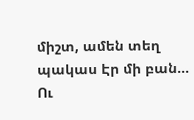միշտ, ամեն տեղ պակաս Էր մի բան…
Ու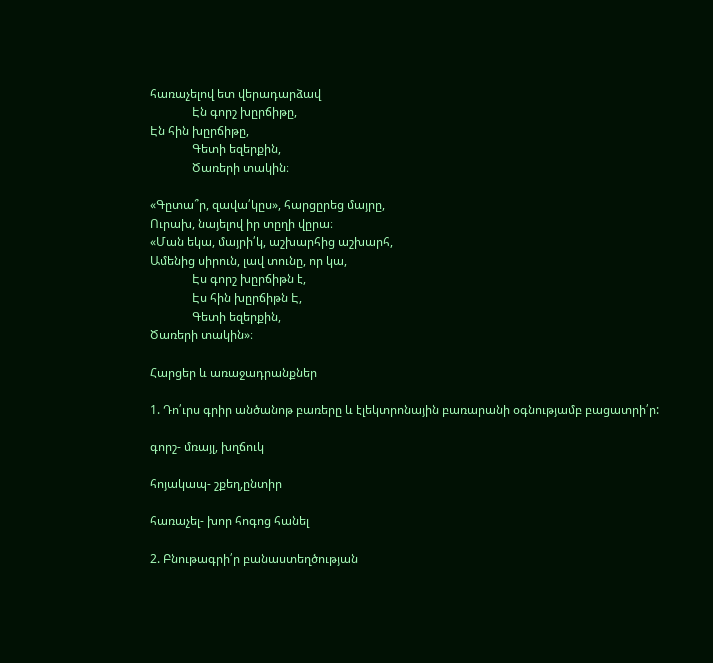հառաչելով ետ վերադարձավ
              Էն գորշ խըրճիթը,
Էն հին խըրճիթը,
              Գետի եզերքին,
              Ծառերի տակին։

«Գըտա՞ր, զավա՛կըս», հարցըրեց մայրը,
Ուրախ, նայելով իր տըղի վըրա։
«Ման եկա, մայրի՛կ, աշխարհից աշխարհ,
Ամենից սիրուն, լավ տունը, որ կա,
              Էս գորշ խըրճիթն է,
              Էս հին խըրճիթն Է,
              Գետի եզերքին,
Ծառերի տակին»։

Հարցեր և առաջադրանքներ

1. Դո՛ւրս գրիր անծանոթ բառերը և էլեկտրոնային բառարանի օգնությամբ բացատրի՛ր:

գորշ- մռայլ, խղճուկ

հոյակապ- շքեղ,ընտիր

հառաչել- խոր հոգոց հանել

2. Բնութագրի՛ր բանաստեղծության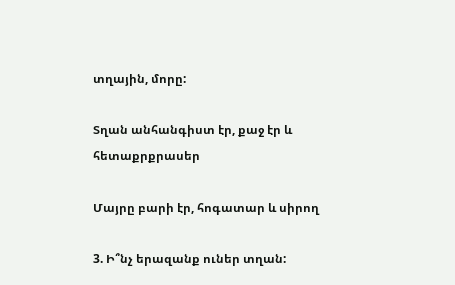տղային, մորը:

Տղան անհանգիստ էր, քաջ էր և հետաքրքրասեր

Մայրը բարի էր, հոգատար և սիրող

3. Ի՞նչ երազանք ուներ տղան: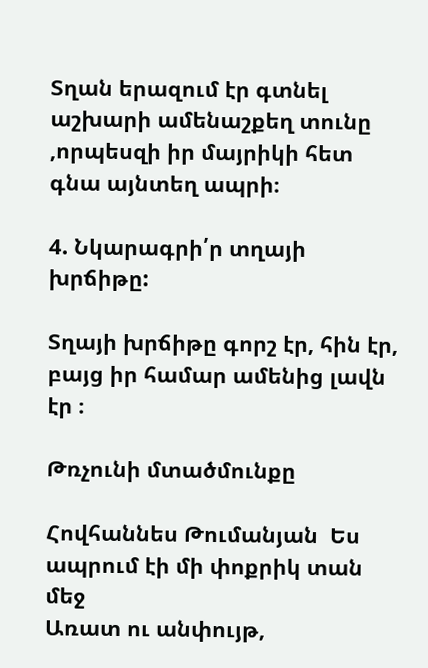Տղան երազում էր գտնել աշխարի ամենաշքեղ տունը ,որպեսզի իր մայրիկի հետ գնա այնտեղ ապրի։

4. Նկարագրի՛ր տղայի խրճիթը:

Տղայի խրճիթը գորշ էր, հին էր, բայց իր համար ամենից լավն էր ։

Թռչունի մտածմունքը

Հովհաննես Թումանյան  Ես ապրում էի մի փոքրիկ տան մեջ
Առատ ու անփույթ,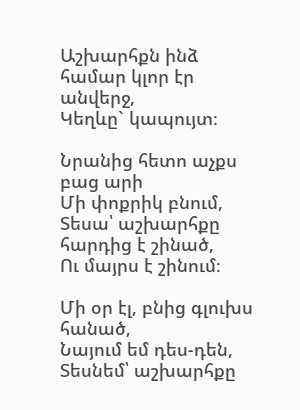Աշխարհքն ինձ համար կլոր էր անվերջ,
Կեղևը` կապույտ։

Նրանից հետո աչքս բաց արի
Մի փոքրիկ բնում,
Տեսա՝ աշխարհքը հարդից է շինած,
Ու մայրս է շինում։

Մի օր էլ, բնից գլուխս հանած,
Նայում եմ դես-դեն,
Տեսնեմ՝ աշխարհքը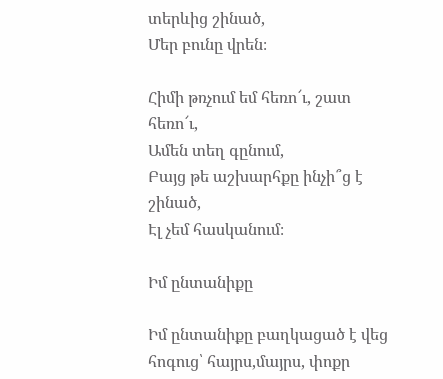տերևից շինած,
Մեր բունը վրեն։

Հիմի թռչում եմ հեռո՜ւ, շատ հեռո՜ւ,
Ամեն տեղ գընում,
Բայց թե աշխարհքը ինչի՞ց է շինած,
Էլ չեմ հասկանում։

Իմ ընտանիքը

Իմ ընտանիքը բաղկացած է վեց հոգուց՝ հայրս,մայրս, փոքր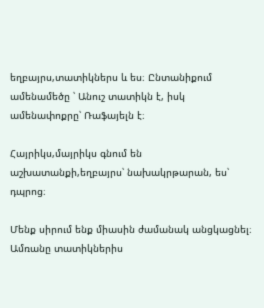եղբայրս,տատիկներս և ես։ Ընտանիքում ամենամեծը ՝ Անուշ տատիկն է, իսկ ամենափոքրը՝ Ռաֆայելն է։

Հայրիկս,մայրիկս գնում են աշխատանքի,եղբայրս՝ նախակրթարան, ես՝ դպրոց։

Մենք սիրում ենք միասին ժամանակ անցկացնել։ Ամռանը տատիկներիս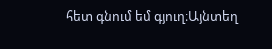հետ գնում եմ գյուղ։Այնտեղ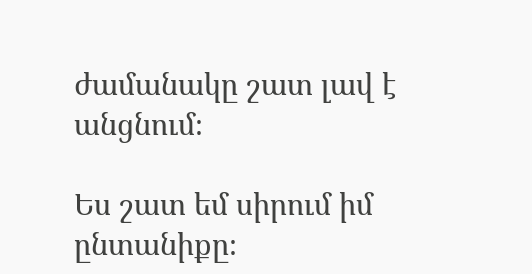ժամանակը շատ լավ է անցնում։

Ես շատ եմ սիրում իմ ընտանիքը։